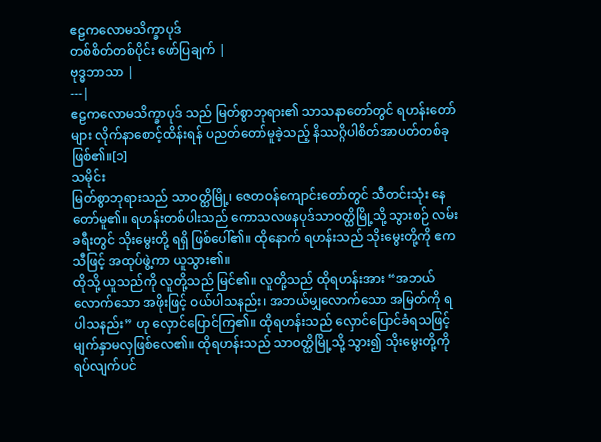ဧဠကလောမသိက္ခာပုဒ်
တစ်စိတ်တစ်ပိုင်း ဖော်ပြချက် |
ဗုဒ္ဓဘာသာ |
---|
ဧဠကလောမသိက္ခာပုဒ် သည် မြတ်စွာဘုရား၏ သာသနာတော်တွင် ရဟန်းတော်များ လိုက်နာစောင့်ထိန်းရန် ပညတ်တော်မူခဲ့သည့် နိဿဂ္ဂိပါစိတ်အာပတ်တစ်ခု ဖြစ်၏။[၁]
သမိုင်း
မြတ်စွာဘုရားသည် သာဝတ္ထိမြို့၊ ဇေတဝန်ကျောင်းတော်တွင် သီတင်းသုံး နေတော်မူ၏။ ရဟန်းတစ်ပါးသည် ကောသလဖနပုဒ်သာဝတ္ထိမြို့သို့ သွားစဉ် လမ်းခရီးတွင် သိုးမွေးတို့ ရရှိ ဖြစ်ပေါ်၏။ ထိုနောက် ရဟန်းသည် သိုးမွေးတို့ကို ဧကသီဖြင့် အထုပ်ဖွဲ့ကာ ယူသွား၏။
ထိုသို့ ယူသည်ကို လူတို့သည် မြင်၏။ လူတို့သည် ထိုရဟန်းအား “အဘယ်လောက်သော အဖိုးဖြင့် ဝယ်ပါသနည်း၊ အဘယ်မျှလောက်သော အမြတ်ကို ရပါသနည်း” ဟု လှောင်ပြောင်ကြ၏။ ထိုရဟန်းသည် လှောင်ပြောင်ခံရသဖြင့် မျက်နှာမလှဖြစ်လေ၏။ ထိုရဟန်းသည် သာဝတ္ထိမြို့သို့ သွား၍ သိုးမွေးတို့ကို ရပ်လျက်ပင်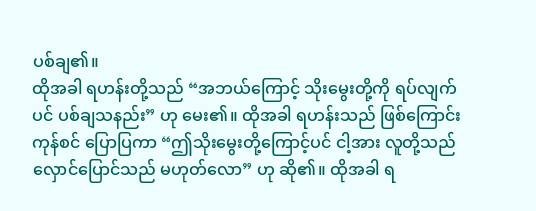ပစ်ချ၏။
ထိုအခါ ရဟန်းတို့သည် “အဘယ်ကြောင့် သိုးမွေးတို့ကို ရပ်လျက်ပင် ပစ်ချသနည်း” ဟု မေး၏။ ထိုအခါ ရဟန်းသည် ဖြစ်ကြောင်းကုန်စင် ပြောပြကာ “ဤသိုးမွေးတို့ကြောင့်ပင် ငါ့အား လူတို့သည် လှောင်ပြောင်သည် မဟုတ်လော” ဟု ဆို၏။ ထိုအခါ ရ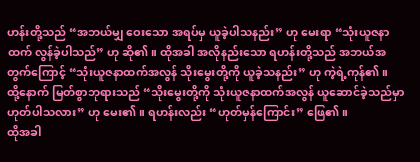ဟန်းတို့သည် “အဘယ်မျှ ဝေးသော အရပ်မှ ယူခဲ့ပါသနည်း” ဟု မေးရာ “သုံးယူဇနာထက် လွန်ခဲ့ပါသည်” ဟု ဆို၏။ ထိုအခါ အလိုနည်းသော ရဟန်းတို့သည် အဘယ်အတွက်ကြောင့် “သုံးယူဇနာထက်အလွန် သိုးမွေးတို့ကို ယူခဲ့သနည်း” ဟု ကဲ့ရဲ့ကုန်၏။
ထို့နောက် မြတ်စွာဘုရားသည် “သိုးမွေးတို့ကို သုံးယူဇနာထက်အလွန် ယူဆောင်ခဲ့သည်မှာ ဟုတ်ပါသလား” ဟု မေး၏။ ရဟန်းလည်း “ဟုတ်မှန်ကြောင်း” ဖြေ၏။
ထိုအခါ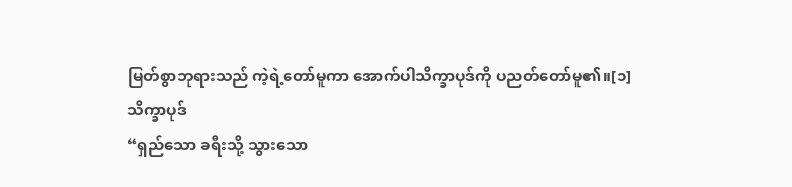မြတ်စွာဘုရားသည် ကဲ့ရဲ့တော်မူကာ အောက်ပါသိက္ခာပုဒ်ကို ပညတ်တော်မူ၏။[၁]
သိက္ခာပုဒ်
“ရှည်သော ခရီးသို့ သွားသော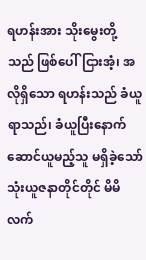ရဟန်းအား သိုးမွေးတို့သည် ဖြစ်ပေါ်ငြားအံ့၊ အလိုရှိသော ရဟန်းသည် ခံယူရာသည်၊ ခံယူပြီးနောက် ဆောင်ယူမည့်သူ မရှိခဲ့သော် သုံးယူဇနာတိုင်တိုင် မိမိလက်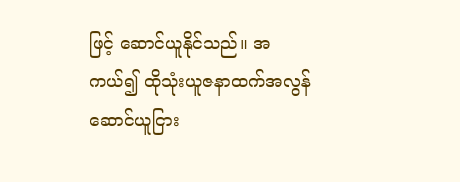ဖြင့် ဆောင်ယူနိုင်သည်။ အကယ်၍ ထိုသုံးယူဇနာထက်အလွန် ဆောင်ယူငြား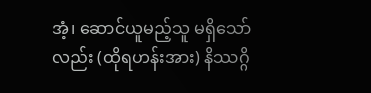အံ့၊ ဆောင်ယူမည့်သူ မရှိသော်လည်း (ထိုရဟန်းအား) နိဿဂ္ဂိ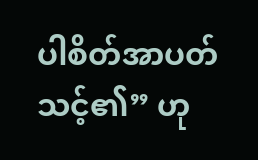ပါစိတ်အာပတ် သင့်၏” ဟု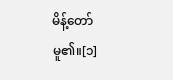မိန့်တော်မူ၏။[၁]